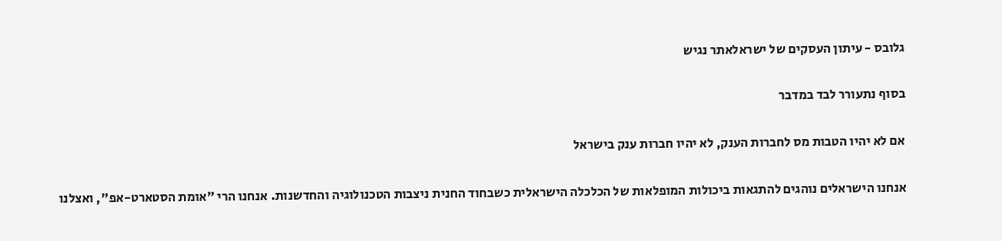גלובס - עיתון העסקים של ישראלאתר נגיש

בסוף נתעורר לבד במדבר

אם לא יהיו הטבות מס לחברות הענק, לא יהיו חברות ענק בישראל

אנחנו הישראלים נוהגים להתגאות ביכולות המופלאות של הכלכלה הישראלית כשבחוד החנית ניצבות הטכנולוגיה והחדשנות. אנחנו הרי "אומת הסטארט-אפ", ואצלנו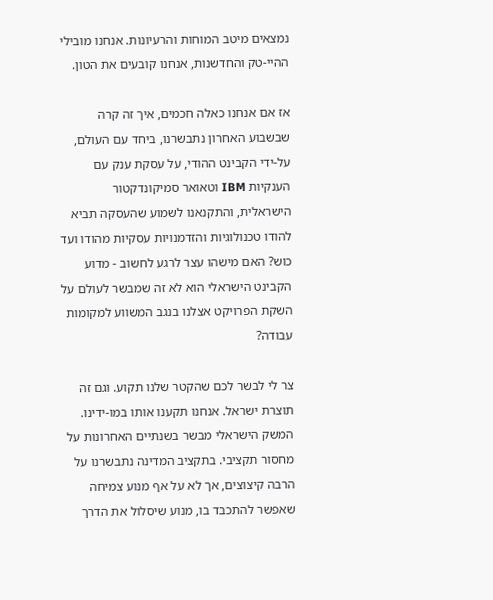נמצאים מיטב המוחות והרעיונות. אנחנו מובילי ההיי-טק והחדשנות, אנחנו קובעים את הטון.

אז אם אנחנו כאלה חכמים, איך זה קרה שבשבוע האחרון נתבשרנו, ביחד עם העולם, על-ידי הקבינט ההודי, על עסקת ענק עם הענקיות IBM וטאואר סמיקונדקטור הישראלית, והתקנאנו לשמוע שהעסקה תביא להודו טכנולוגיות והזדמנויות עסקיות מהודו ועד כוש? האם מישהו עצר לרגע לחשוב - מדוע הקבינט הישראלי הוא לא זה שמבשר לעולם על השקת הפרויקט אצלנו בנגב המשווע למקומות עבודה?

צר לי לבשר לכם שהקטר שלנו תקוע. וגם זה תוצרת ישראל. אנחנו תקענו אותו במו-ידינו. המשק הישראלי מבשר בשנתיים האחרונות על מחסור תקציבי. בתקציב המדינה נתבשרנו על הרבה קיצוצים, אך לא על אף מנוע צמיחה שאפשר להתכבד בו, מנוע שיסלול את הדרך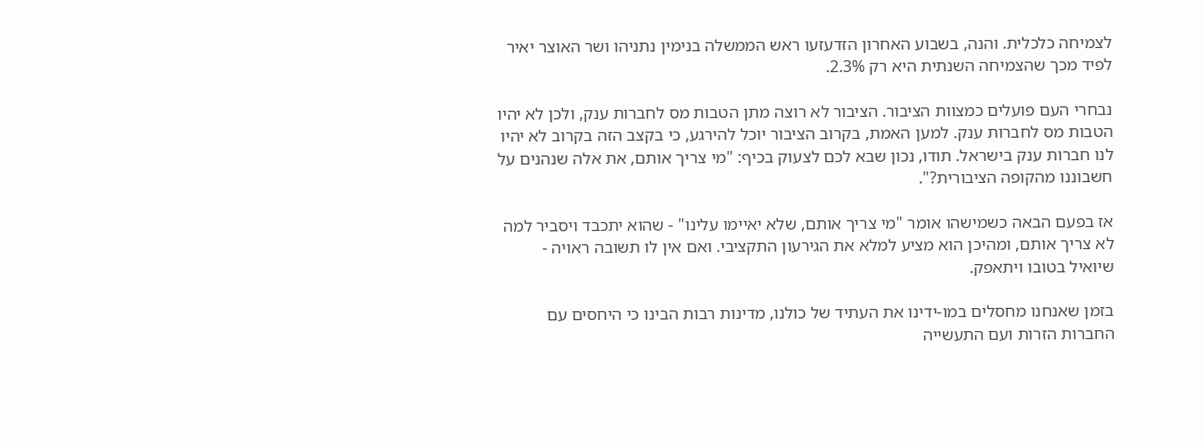לצמיחה כלכלית. והנה, בשבוע האחרון הזדעזעו ראש הממשלה בנימין נתניהו ושר האוצר יאיר לפיד מכך שהצמיחה השנתית היא רק 2.3%.

נבחרי העם פועלים כמצוות הציבור. הציבור לא רוצה מתן הטבות מס לחברות ענק, ולכן לא יהיו הטבות מס לחברות ענק. למען האמת, בקרוב הציבור יוכל להירגע, כי בקצב הזה בקרוב לא יהיו לנו חברות ענק בישראל. תודו, נכון שבא לכם לצעוק בכיף: "מי צריך אותם, את אלה שנהנים על חשבוננו מהקופה הציבורית?".

אז בפעם הבאה כשמישהו אומר "מי צריך אותם, שלא יאיימו עלינו" - שהוא יתכבד ויסביר למה לא צריך אותם, ומהיכן הוא מציע למלא את הגירעון התקציבי. ואם אין לו תשובה ראויה - שיואיל בטובו ויתאפק.

בזמן שאנחנו מחסלים במו-ידינו את העתיד של כולנו, מדינות רבות הבינו כי היחסים עם החברות הזרות ועם התעשייה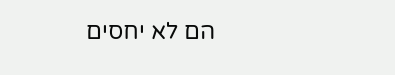הם לא יחסים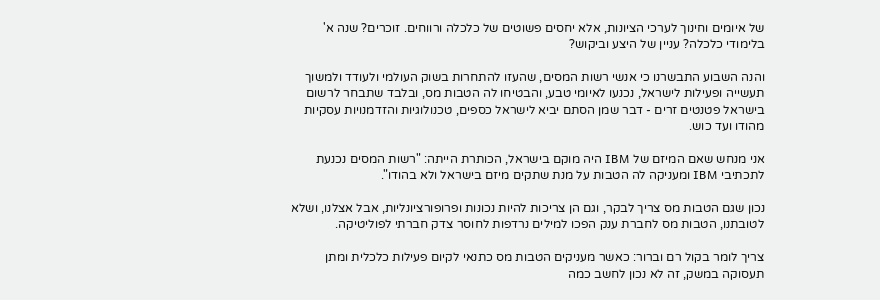של איומים וחינוך לערכי הציונות, אלא יחסים פשוטים של כלכלה ורווחים. זוכרים? שנה א' בלימודי כלכלה? עניין של היצע וביקוש?

והנה השבוע התבשרנו כי אנשי רשות המסים, שהעזו להתחרות בשוק העולמי ולעודד ולמשוך תעשייה ופעילות לישראל, נכנעו לאיומי טבע, והבטיחו לה הטבות מס, ובלבד שתבחר לרשום בישראל פטנטים זרים - דבר שמן הסתם יביא לישראל כספים, טכנולוגיות והזדמנויות עסקיות מהודו ועד כוש.

אני מנחש שאם המיזם של IBM היה מוקם בישראל, הכותרת הייתה: "רשות המסים נכנעת לתכתיבי IBM ומעניקה לה הטבות על מנת שתקים מיזם בישראל ולא בהודו".

נכון שגם הטבות מס צריך לבקר, וגם הן צריכות להיות נכונות ופרופורציונליות, אבל אצלנו, ושלא לטובתנו, הטבות מס לחברת ענק הפכו למילים נרדפות לחוסר צדק חברתי לפוליטיקה.

צריך לומר בקול רם וברור: כאשר מעניקים הטבות מס כתנאי לקיום פעילות כלכלית ומתן תעסוקה במשק, זה לא נכון לחשב כמה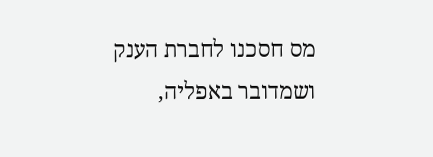מס חסכנו לחברת הענק ושמדובר באפליה,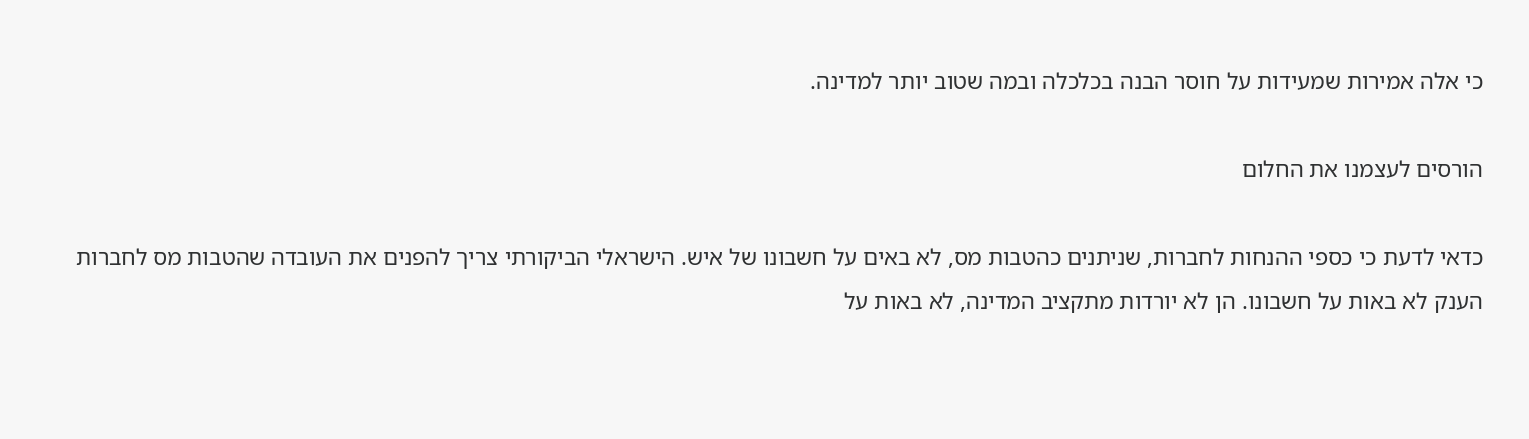כי אלה אמירות שמעידות על חוסר הבנה בכלכלה ובמה שטוב יותר למדינה.

הורסים לעצמנו את החלום

כדאי לדעת כי כספי ההנחות לחברות, שניתנים כהטבות מס, לא באים על חשבונו של איש. הישראלי הביקורתי צריך להפנים את העובדה שהטבות מס לחברות הענק לא באות על חשבונו. הן לא יורדות מתקציב המדינה, לא באות על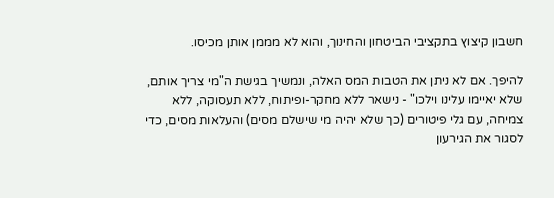חשבון קיצוץ בתקציבי הביטחון והחינוך, והוא לא מממן אותן מכיסו.

להיפך. אם לא ניתן את הטבות המס האלה, ונמשיך בגישת ה"מי צריך אותם, שלא יאיימו עלינו וילכו" - נישאר ללא מחקר-ופיתוח, ללא תעסוקה, ללא צמיחה, עם גלי פיטורים (כך שלא יהיה מי שישלם מסים) והעלאות מסים, כדי לסגור את הגירעון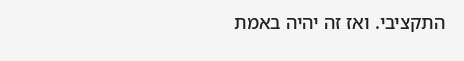התקציבי. ואז זה יהיה באמת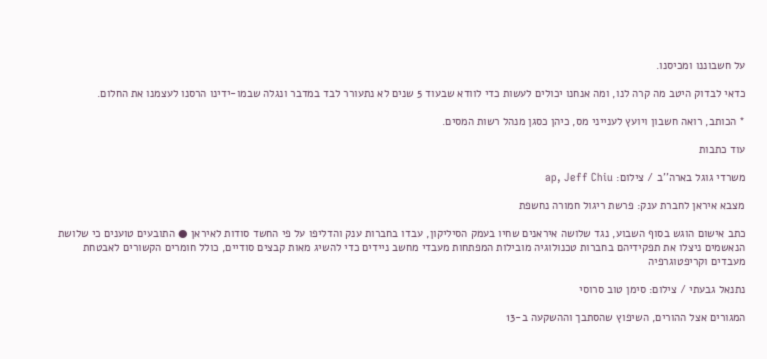על חשבוננו ומכיסנו.

כדאי לבדוק היטב מה קרה לנו, ומה אנחנו יכולים לעשות כדי לוודא שבעוד 5 שנים לא נתעורר לבד במדבר ונגלה שבמו-ידינו הרסנו לעצמנו את החלום.

* הכותב, רואה חשבון ויועץ לענייני מס, כיהן כסגן מנהל רשות המסים.

עוד כתבות

משרדי גוגל בארה''ב / צילום: ap, Jeff Chiu

מצבא איראן לחברת ענק: פרשת ריגול חמורה נחשפת

כתב אישום הוגש בסוף השבוע, נגד שלושה איראנים שחיו בעמק הסיליקון, עבדו בחברות ענק והדליפו על פי החשד סודות לאיראן ● התובעים טוענים כי שלושת הנאשמים ניצלו את תפקידיהם בחברות טכנולוגיה מובילות המפתחות מעבדי מחשב ניידים כדי להשיג מאות קבצים סודיים, כולל חומרים הקשורים לאבטחת מעבדים וקריפטוגרפיה

נתנאל גבעתי / צילום: סימן טוב סרוסי

המגורים אצל ההורים, השיפוץ שהסתבך וההשקעה ב-13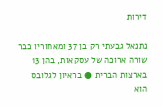דירות

נתנאל גבעתי רק בן 37 ומאחוריו כבר שורה ארוכה של עסקאות, בהן 13 בארצות הברית ● בראיון לגלובס הוא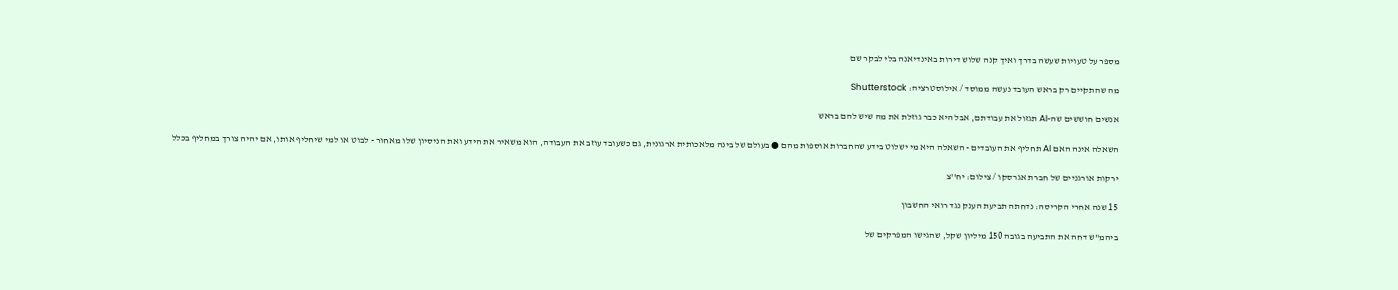מספר על טעויות שעשה בדרך ואיך קנה שלוש דירות באינדיאנה בלי לבקר שם

מה שהתקיים רק בראש העובד נעשה ממוסד / אילוסטרציה: Shutterstock

אנשים חוששים שה-AI תגזול את עבודתם, אבל היא כבר גוזלת את מה שיש להם בראש

השאלה אינה האם AI תחליף את העובדים - השאלה היא מי ישלוט בידע שהחברות אוספות מהם ● בעולם של בינה מלאכותית ארגונית, גם כשעובד עוזב את העבודה, הוא משאיר את הידע ואת הניסיון שלו מאחור - לבוט או למי שיחליף אותו, אם יהיה צורך במחליף בכלל

ירקות אורגניים של חברת אגרסקו / צילום: יח''צ

15 שנה אחרי הקריסה: נדחתה תביעת הענק נגד רואי החשבון

ביהמ"ש דחה את התביעה בגובה 150 מיליון שקל, שהגישו המפרקים של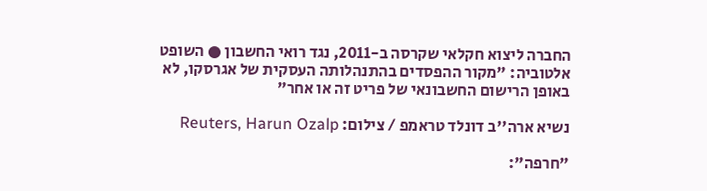החברה ליצוא חקלאי שקרסה ב-2011, נגד רואי החשבון ● השופט אלטוביה: "מקור ההפסדים בהתנהלותה העסקית של אגרסקו, לא באופן הרישום החשבונאי של פריט זה או אחר"

נשיא ארה''ב דונלד טראמפ / צילום: Reuters, Harun Ozalp

"חרפה":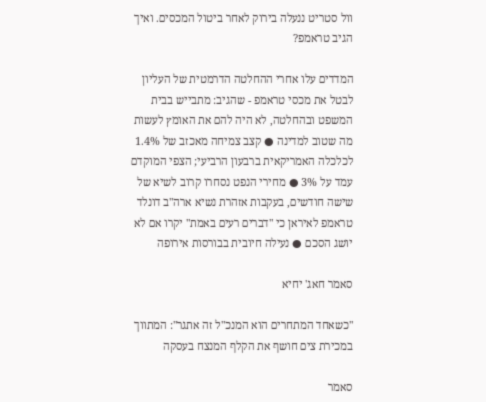וול סטריט ננעלה בירוק לאחר ביטול המכסים. ואיך הגיב טראמפ?

המדדים עלו אחרי ההחלטה הדרמטית של העליון לבטל את מכסי טראמפ - שהגיב: מתבייש בבית המשפט ובהחלטה, לא היה להם את האומץ לעשות מה שטוב למדינה ● קצב צמיחה מאכזב של 1.4% לכלכלה האמריקאית ברבעון הרביעי; הצפי המוקדם עמד על 3% ● מחירי הנפט נסחרו קרוב לשיא של שישה חודשים, בעקבות אזהרת נשיא ארה"ב דונלד טראמפ לאיראן כי "דברים רעים באמת" יקרו אם לא יושג הסכם ● נעילה חיובית בבורסות אירופה

סאמר חאג' יחיא

"כשאחד המתחרים הוא המנכ"ל זה אתגר": המתווך במכירת צים חושף את הקלף המנצח בעסקה

סאמר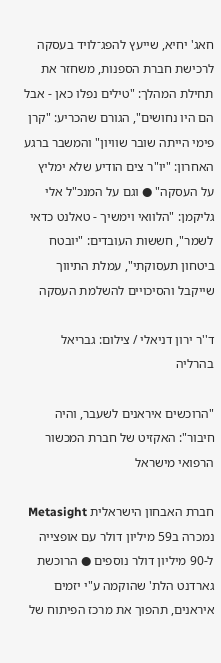חאג' יחיא, שייעץ להפג־לויד בעסקה לרכישת חברת הספנות, משחזר את תחילת המהלך: "טילים נפלו כאן - אבל הם היו נחושים", הגורם שהכריע: "קרן פימי הייתה שובר שוויון" והמשבר ברגע האחרון: "יו"ר צים הודיע שלא ימליץ על העסקה" ● וגם על המנכ"ל אלי גליקמן: "הלוואי וימשיך - טאלנט כדאי לשמר", חששות העובדים: "יובטח ביטחון תעסוקתי", עמלת התיווך שייקבל והסיכויים להשלמת העסקה

ד''ר ירון דניאלי / צילום: גבריאל בהרליה

"הרוכשים איראנים לשעבר, והיה חיבור": האקזיט של חברת המכשור הרפואי מישראל

חברת האבחון הישראלית Metasight נמכרה ב59 מיליון דולר עם אופצייה ל-90 מיליון דולר נוספים ● הרוכשת  גארדנט הלת' שהוקמה ע"י יזמים איראנים, תהפוך את מרכז הפיתוח של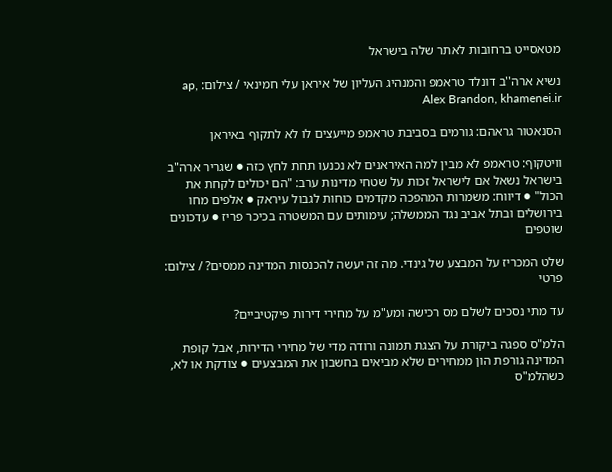מטאסייט ברחובות לאתר שלה בישראל

נשיא ארה''ב דונלד טראמפ והמנהיג העליון של איראן עלי חמינאי / צילום: ap, Alex Brandon, khamenei.ir

הסנאטור גראהם: גורמים בסביבת טראמפ מייעצים לו לא לתקוף באיראן

וויטקוף: טראמפ לא מבין למה האיראנים לא נכנעו תחת לחץ כזה ● שגריר ארה"ב בישראל נשאל אם לישראל זכות על שטחי מדינות ערב: "הם יכולים לקחת את הכול" ● דיווח: משמרות המהפכה מקדמים כוחות לגבול עיראק ● אלפים מחו בירושלים ובתל אביב נגד הממשלה; עימותים עם המשטרה בכיכר פריז ● עדכונים שוטפים

שלט המכריז על המבצע של גינדי. מה זה יעשה להכנסות המדינה ממסים? / צילום: פרטי

עד מתי נסכים לשלם מס רכישה ומע"מ על מחירי דירות פיקטיביים?

הלמ"ס ספגה ביקורת על הצגת תמונה ורודה מדי של מחירי הדירות, אבל קופת המדינה גורפת הון ממחירים שלא מביאים בחשבון את המבצעים ● צודקת או לא, כשהלמ"ס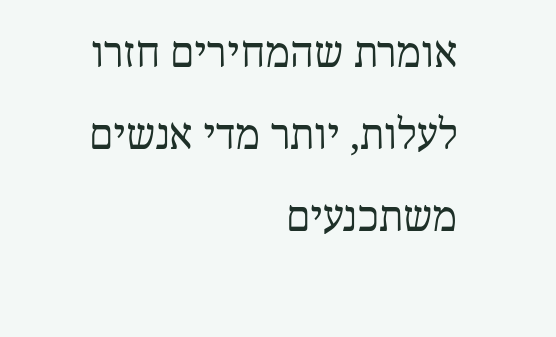אומרת שהמחירים חזרו לעלות, יותר מדי אנשים משתכנעים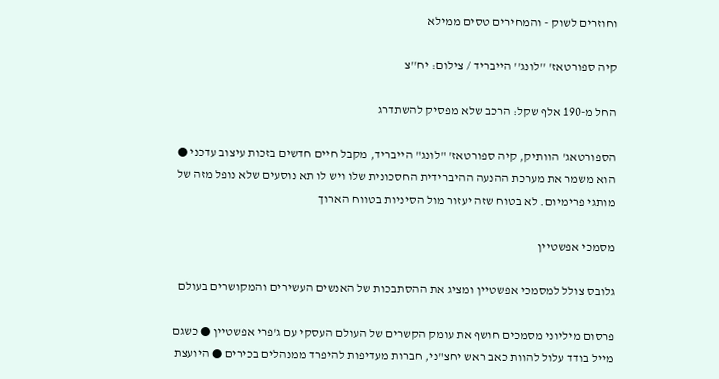וחוזרים לשוק - והמחירים טסים ממילא

קיה ספורטאז' ''לונג'' הייבריד / צילום: יח''צ

החל מ-190 אלף שקל: הרכב שלא מפסיק להשתדרג

הספורטאג' הוותיק, קיה ספורטאז' "לונג" הייבריד, מקבל חיים חדשים בזכות עיצוב עדכני ● הוא משמר את מערכת ההנעה ההיברידית החסכונית שלו ויש לו תא נוסעים שלא נופל מזה של מותגי פרימיום. לא בטוח שזה יעזור מול הסיניות בטווח הארוך

מסמכי אפשטיין

גלובס צולל למסמכי אפשטיין ומציג את ההסתבכות של האנשים העשירים והמקושרים בעולם

פרסום מיליוני מסמכים חושף את עומק הקשרים של העולם העסקי עם ג'פרי אפשטיין ● כשגם מייל בודד עלול להוות כאב ראש יחצ"ני, חברות מעדיפות להיפרד ממנהלים בכירים ● היועצת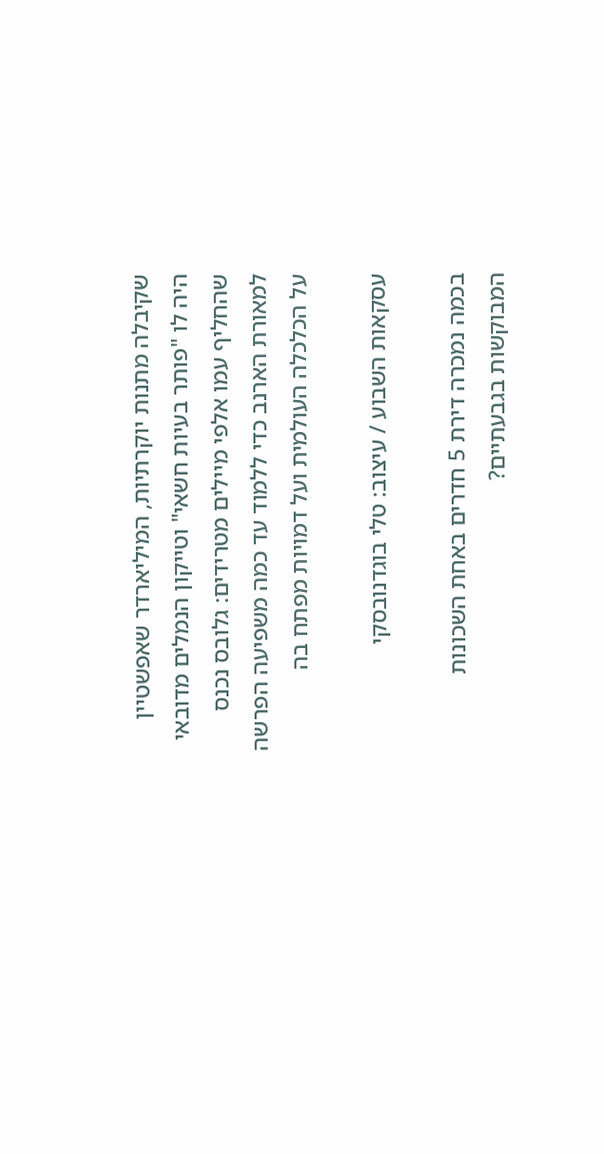שקיבלה מתנות יוקרתיות, המיליארדר שאפשטיין היה לו "פותר בעיות חשאי" וטייקון הנמלים מדובאי שהחליף עמו אלפי מיילים מטרידים: גלובס נכנס למאורת הארנב כדי ללמוד עד כמה משפיעה הפרשה על הכלכלה העולמית ועל דמויות מפתח בה

עסקאות השבוע / עיצוב: טלי בוגדנובסקי

בכמה נמכרה דירת 5 חדרים באחת השכונות המבוקשות בגבעתיים?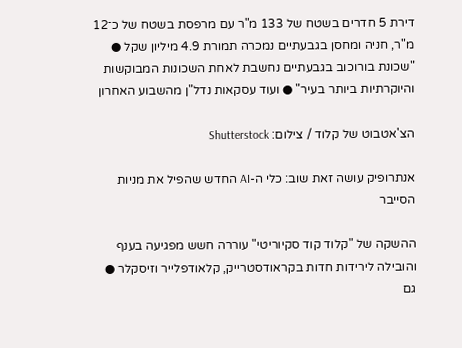דירת 5 חדרים בשטח של 133 מ"ר עם מרפסת בשטח של כ־12 מ"ר, חניה ומחסן בגבעתיים נמכרה תמורת 4.9 מיליון שקל ● "שכונת בורוכוב בגבעתיים נחשבת לאחת השכונות המבוקשות והיוקרתיות ביותר בעיר" ● ועוד עסקאות נדל"ן מהשבוע האחרון

הצ'אטבוט של קלוד / צילום: Shutterstock

אנתרופיק עושה זאת שוב: כלי ה-AI החדש שהפיל את מניות הסייבר

ההשקה של "קלוד קוד סקיוריטי" עוררה חשש מפגיעה בענף והובילה לירידות חדות בקראודסטרייק, קלאודפלייר וזיסקלר ● גם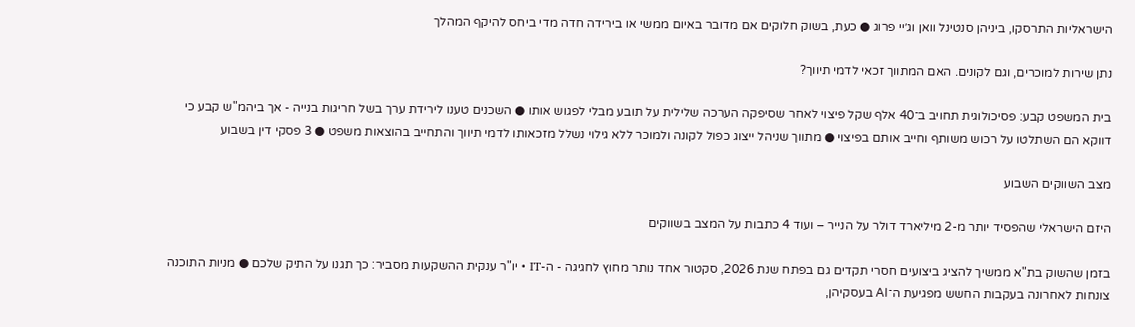הישראליות התרסקו, ביניהן סנטינל וואן וג׳יי פרוג ● כעת, בשוק חלוקים אם מדובר באיום ממשי או בירידה חדה מדי ביחס להיקף המהלך

נתן שירות למוכרים, וגם לקונים. האם המתווך זכאי לדמי תיווך?

בית המשפט קבע: פסיכולוגית תחויב ב־40 אלף שקל פיצוי לאחר שסיפקה הערכה שלילית על תובע מבלי לפגוש אותו ● השכנים טענו לירידת ערך בשל חריגות בנייה - אך ביהמ"ש קבע כי דווקא הם השתלטו על רכוש משותף וחייב אותם בפיצוי ● מתווך שניהל ייצוג כפול לקונה ולמוכר ללא גילוי נשלל מזכאותו לדמי תיווך והתחייב בהוצאות משפט ● 3 פסקי דין בשבוע

מצב השווקים השבוע

היזם הישראלי שהפסיד יותר מ-2 מיליארד דולר על הנייר – ועוד 4 כתבות על המצב בשווקים

בזמן שהשוק בת"א ממשיך להציג ביצועים חסרי תקדים גם בפתח שנת 2026, סקטור אחד נותר מחוץ לחגיגה - ה-IT • יו"ר ענקית ההשקעות מסביר: כך תגנו על התיק שלכם ● מניות התוכנה צונחות לאחרונה בעקבות החשש מפגיעת ה־AI בעסקיהן,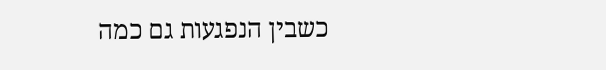כשבין הנפגעות גם כמה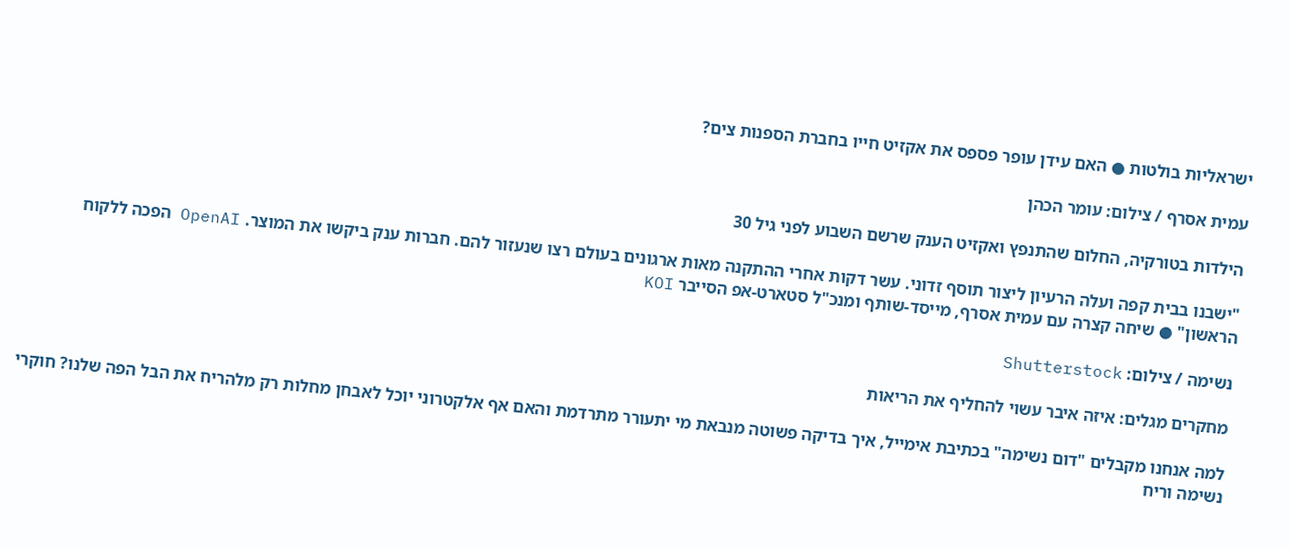ישראליות בולטות ● האם עידן עופר פספס את אקזיט חייו בחברת הספנות צים?

עמית אסרף / צילום: עומר הכהן

הילדות בטורקיה, החלום שהתנפץ ואקזיט הענק שרשם השבוע לפני גיל 30

"ישבנו בבית קפה ועלה הרעיון ליצור תוסף זדוני. עשר דקות אחרי ההתקנה מאות ארגונים בעולם רצו שנעזור להם. חברות ענק ביקשו את המוצר. OpenAI הפכה ללקוח הראשון" ● שיחה קצרה עם עמית אסרף, מייסד-שותף ומנכ"ל סטארט-אפ הסייבר KOI

נשימה / צילום: Shutterstock

מחקרים מגלים: איזה איבר עשוי להחליף את הריאות

למה אנחנו מקבלים "דום נשימה" בכתיבת אימייל, איך בדיקה פשוטה מנבאת מי יתעורר מתרדמת והאם אף אלקטרוני יוכל לאבחן מחלות רק מלהריח את הבל הפה שלנו? חוקרי נשימה וריח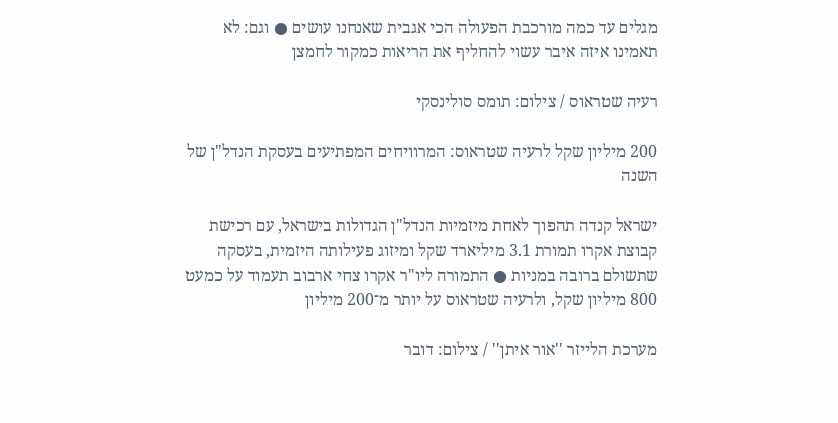מגלים עד כמה מורכבת הפעולה הכי אגבית שאנחנו עושים ● וגם: לא תאמינו איזה איבר עשוי להחליף את הריאות כמקור לחמצן

רעיה שטראוס / צילום: תומס סולינסקי

200 מיליון שקל לרעיה שטראוס: המרוויחים המפתיעים בעסקת הנדל"ן של השנה

ישראל קנדה תהפוך לאחת מיזמיות הנדל"ן הגדולות בישראל, עם רכישת קבוצת אקרו תמורת 3.1 מיליארד שקל ומיזוג פעילותה היזמית, בעסקה שתשולם ברובה במניות ● התמורה ליו"ר אקרו צחי ארבוב תעמוד על כמעט 800 מיליון שקל, ולרעיה שטראוס על יותר מ־200 מיליון

מערכת הלייזר ''אור איתן'' / צילום: דובר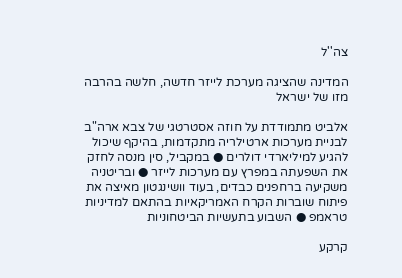צה''ל

המדינה שהציגה מערכת לייזר חדשה, חלשה בהרבה מזו של ישראל

אלביט מתמודדת על חוזה אסטרטגי של צבא ארה"ב לבניית מערכות ארטילריה מתקדמות, בהיקף שיכול להגיע למיליארדי דולרים ● במקביל, סין מנסה לחזק את השפעתה במפרץ עם מערכות לייזר ● ובריטניה משקיעה ברחפנים כבדים, בעוד וושינגטון מאיצה את פיתוח שוברות הקרח האמריקאיות בהתאם למדיניות טראמפ ● השבוע בתעשיות הביטחוניות

קרקע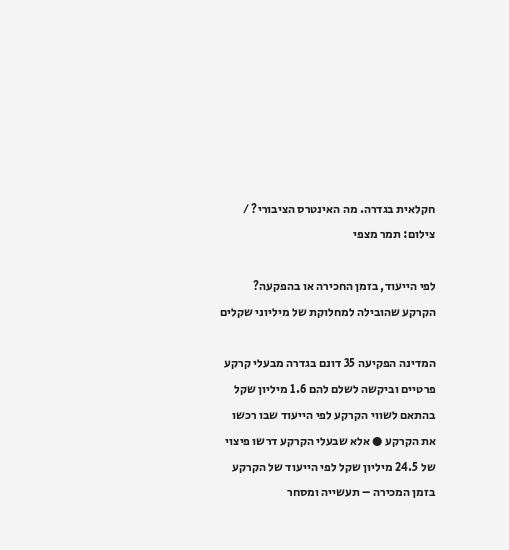חקלאית בגדרה. מה האינטרס הציבורי? / צילום: תמר מצפי

לפי הייעוד, בזמן החכירה או בהפקעה? הקרקע שהובילה למחלוקת של מיליוני שקלים

המדינה הפקיעה 35 דונם בגדרה מבעלי קרקע פרטיים וביקשה לשלם להם 1.6 מיליון שקל בהתאם לשווי הקרקע לפי הייעוד שבו רכשו את הקרקע ● אלא שבעלי הקרקע דרשו פיצוי של 24.5 מיליון שקל לפי הייעוד של הקרקע בזמן המכירה – תעשייה ומסחר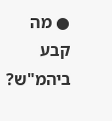● מה קבע ביהמ"ש?